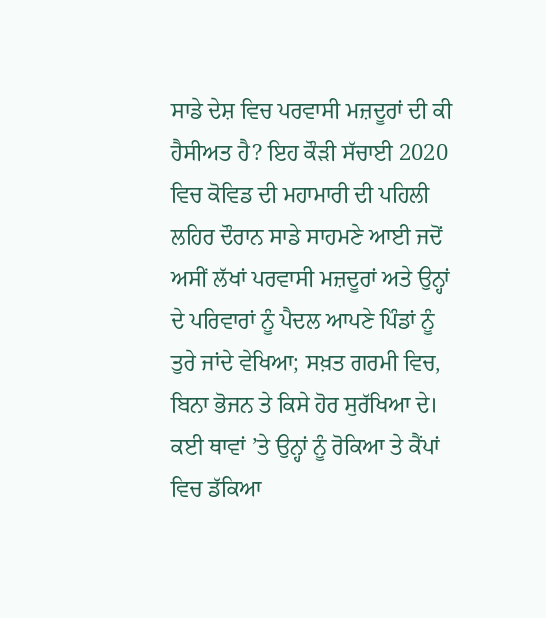ਸਾਡੇ ਦੇਸ਼ ਵਿਚ ਪਰਵਾਸੀ ਮਜ਼ਦੂਰਾਂ ਦੀ ਕੀ ਹੈਸੀਅਤ ਹੈ? ਇਹ ਕੌੜੀ ਸੱਚਾਈ 2020 ਵਿਚ ਕੋਵਿਡ ਦੀ ਮਹਾਮਾਰੀ ਦੀ ਪਹਿਲੀ ਲਹਿਰ ਦੌਰਾਨ ਸਾਡੇ ਸਾਹਮਣੇ ਆਈ ਜਦੋਂ ਅਸੀਂ ਲੱਖਾਂ ਪਰਵਾਸੀ ਮਜ਼ਦੂਰਾਂ ਅਤੇ ਉਨ੍ਹਾਂ ਦੇ ਪਰਿਵਾਰਾਂ ਨੂੰ ਪੈਦਲ ਆਪਣੇ ਪਿੰਡਾਂ ਨੂੰ ਤੁਰੇ ਜਾਂਦੇ ਵੇਖਿਆ; ਸਖ਼ਤ ਗਰਮੀ ਵਿਚ, ਬਿਨਾ ਭੋਜਨ ਤੇ ਕਿਸੇ ਹੋਰ ਸੁਰੱਖਿਆ ਦੇ। ਕਈ ਥਾਵਾਂ ’ਤੇ ਉਨ੍ਹਾਂ ਨੂੰ ਰੋਕਿਆ ਤੇ ਕੈਂਪਾਂ ਵਿਚ ਡੱਕਿਆ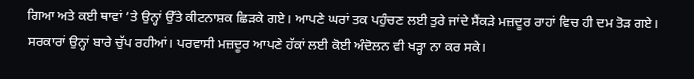ਗਿਆ ਅਤੇ ਕਈ ਥਾਵਾਂ ’ਤੇ ਉਨ੍ਹਾਂ ਉੱਤੇ ਕੀਟਨਾਸ਼ਕ ਛਿੜਕੇ ਗਏ। ਆਪਣੇ ਘਰਾਂ ਤਕ ਪਹੁੰਚਣ ਲਈ ਤੁਰੇ ਜਾਂਦੇ ਸੈਂਕੜੇ ਮਜ਼ਦੂਰ ਰਾਹਾਂ ਵਿਚ ਹੀ ਦਮ ਤੋੜ ਗਏ। ਸਰਕਾਰਾਂ ਉਨ੍ਹਾਂ ਬਾਰੇ ਚੁੱਪ ਰਹੀਆਂ। ਪਰਵਾਸੀ ਮਜ਼ਦੂਰ ਆਪਣੇ ਹੱਕਾਂ ਲਈ ਕੋਈ ਅੰਦੋਲਨ ਵੀ ਖੜ੍ਹਾ ਨਾ ਕਰ ਸਕੇ।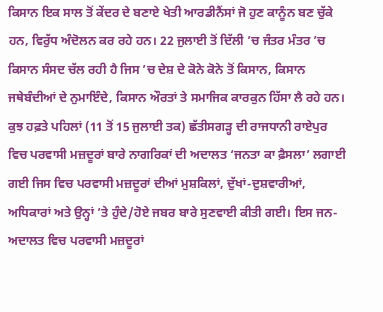ਕਿਸਾਨ ਇਕ ਸਾਲ ਤੋਂ ਕੇਂਦਰ ਦੇ ਬਣਾਏ ਖੇਤੀ ਆਰਡੀਨੈਂਸਾਂ ਜੋ ਹੁਣ ਕਾਨੂੰਨ ਬਣ ਚੁੱਕੇ ਹਨ, ਵਿਰੁੱਧ ਅੰਦੋਲਨ ਕਰ ਰਹੇ ਹਨ। 22 ਜੁਲਾਈ ਤੋਂ ਦਿੱਲੀ ’ਚ ਜੰਤਰ ਮੰਤਰ ’ਚ ਕਿਸਾਨ ਸੰਸਦ ਚੱਲ ਰਹੀ ਹੈ ਜਿਸ ’ਚ ਦੇਸ਼ ਦੇ ਕੋਨੇ ਕੋਨੇ ਤੋਂ ਕਿਸਾਨ, ਕਿਸਾਨ ਜਥੇਬੰਦੀਆਂ ਦੇ ਨੁਮਾਇੰਦੇ, ਕਿਸਾਨ ਔਰਤਾਂ ਤੇ ਸਮਾਜਿਕ ਕਾਰਕੁਨ ਹਿੱਸਾ ਲੈ ਰਹੇ ਹਨ। ਕੁਝ ਹਫ਼ਤੇ ਪਹਿਲਾਂ (11 ਤੋਂ 15 ਜੁਲਾਈ ਤਕ) ਛੱਤੀਸਗੜ੍ਹ ਦੀ ਰਾਜਧਾਨੀ ਰਾਏਪੁਰ ਵਿਚ ਪਰਵਾਸੀ ਮਜ਼ਦੂਰਾਂ ਬਾਰੇ ਨਾਗਰਿਕਾਂ ਦੀ ਅਦਾਲਤ ‘ਜਨਤਾ ਕਾ ਫ਼ੈਸਲਾ’ ਲਗਾਈ ਗਈ ਜਿਸ ਵਿਚ ਪਰਵਾਸੀ ਮਜ਼ਦੂਰਾਂ ਦੀਆਂ ਮੁਸ਼ਕਿਲਾਂ, ਦੁੱਖਾਂ-ਦੁਸ਼ਵਾਰੀਆਂ, ਅਧਿਕਾਰਾਂ ਅਤੇ ਉਨ੍ਹਾਂ ’ਤੇ ਹੁੰਦੇ/ਹੋਏ ਜਬਰ ਬਾਰੇ ਸੁਣਵਾਈ ਕੀਤੀ ਗਈ। ਇਸ ਜਨ-ਅਦਾਲਤ ਵਿਚ ਪਰਵਾਸੀ ਮਜ਼ਦੂਰਾਂ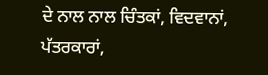ਦੇ ਨਾਲ ਨਾਲ ਚਿੰਤਕਾਂ, ਵਿਦਵਾਨਾਂ, ਪੱਤਰਕਾਰਾਂ,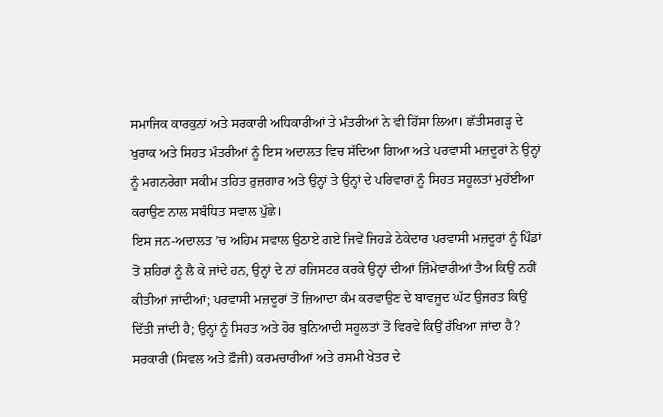ਸਮਾਜਿਕ ਕਾਰਕੁਨਾਂ ਅਤੇ ਸਰਕਾਰੀ ਅਧਿਕਾਰੀਆਂ ਤੇ ਮੰਤਰੀਆਂ ਨੇ ਵੀ ਹਿੱਸਾ ਲਿਆ। ਛੱਤੀਸਗੜ੍ਹ ਦੇ ਖੁਰਾਕ ਅਤੇ ਸਿਹਤ ਮੰਤਰੀਆਂ ਨੂੰ ਇਸ ਅਦਾਲਤ ਵਿਚ ਸੱਦਿਆ ਗਿਆ ਅਤੇ ਪਰਵਾਸੀ ਮਜ਼ਦੂਰਾਂ ਨੇ ਉਨ੍ਹਾਂ ਨੂੰ ਮਗਨਰੇਗਾ ਸਕੀਮ ਤਹਿਤ ਰੁਜ਼ਗਾਰ ਅਤੇ ਉਨ੍ਹਾਂ ਤੇ ਉਨ੍ਹਾਂ ਦੇ ਪਰਿਵਾਰਾਂ ਨੂੰ ਸਿਹਤ ਸਹੂਲਤਾਂ ਮੁਹੱਈਆ ਕਰਾਉਣ ਨਾਲ ਸਬੰਧਿਤ ਸਵਾਲ ਪੁੱਛੇ।
ਇਸ ਜਨ-ਅਦਾਲਤ ’ਚ ਅਹਿਮ ਸਵਾਲ ਉਠਾਏ ਗਏ ਜਿਵੇਂ ਜਿਹੜੇ ਠੇਕੇਦਾਰ ਪਰਵਾਸੀ ਮਜ਼ਦੂਰਾਂ ਨੂੰ ਪਿੰਡਾਂ ਤੋਂ ਸ਼ਹਿਰਾਂ ਨੂੰ ਲੈ ਕੇ ਜਾਂਦੇ ਹਨ, ਉਨ੍ਹਾਂ ਦੇ ਨਾਂ ਰਜਿਸਟਰ ਕਰਕੇ ਉਨ੍ਹਾਂ ਦੀਆਂ ਜ਼ਿੰਮੇਵਾਰੀਆਂ ਤੈਅ ਕਿਉਂ ਨਹੀਂ ਕੀਤੀਆਂ ਜਾਂਦੀਆਂ; ਪਰਵਾਸੀ ਮਜ਼ਦੂਰਾਂ ਤੋਂ ਜ਼ਿਆਦਾ ਕੰਮ ਕਰਵਾਉਣ ਦੇ ਬਾਵਜੂਦ ਘੱਟ ਉਜਰਤ ਕਿਉਂ ਦਿੱਤੀ ਜਾਂਦੀ ਹੈ; ਉਨ੍ਹਾਂ ਨੂੰ ਸਿਹਤ ਅਤੇ ਹੋਰ ਬੁਨਿਆਦੀ ਸਹੂਲਤਾਂ ਤੋਂ ਵਿਰਵੇ ਕਿਉਂ ਰੱਖਿਆ ਜਾਂਦਾ ਹੈ? ਸਰਕਾਰੀ (ਸਿਵਲ ਅਤੇ ਫ਼ੌਜੀ) ਕਰਮਚਾਰੀਆਂ ਅਤੇ ਰਸਮੀ ਖੇਤਰ ਦੇ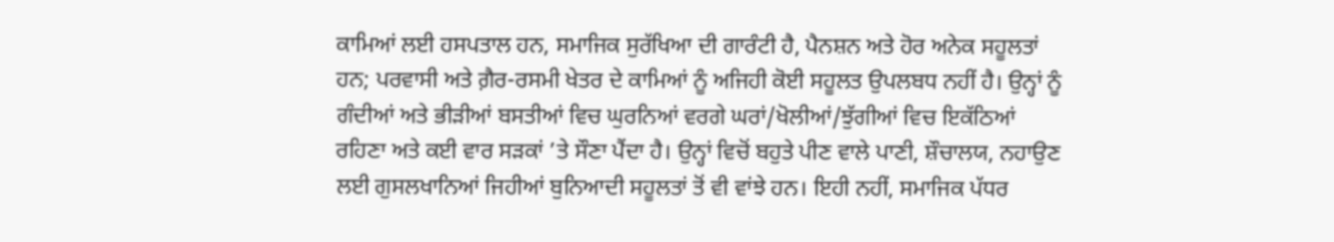ਕਾਮਿਆਂ ਲਈ ਹਸਪਤਾਲ ਹਨ, ਸਮਾਜਿਕ ਸੁਰੱਖਿਆ ਦੀ ਗਾਰੰਟੀ ਹੈ, ਪੈਨਸ਼ਨ ਅਤੇ ਹੋਰ ਅਨੇਕ ਸਹੂਲਤਾਂ ਹਨ; ਪਰਵਾਸੀ ਅਤੇ ਗ਼ੈਰ-ਰਸਮੀ ਖੇਤਰ ਦੇ ਕਾਮਿਆਂ ਨੂੰ ਅਜਿਹੀ ਕੋਈ ਸਹੂਲਤ ਉਪਲਬਧ ਨਹੀਂ ਹੈ। ਉਨ੍ਹਾਂ ਨੂੰ ਗੰਦੀਆਂ ਅਤੇ ਭੀੜੀਆਂ ਬਸਤੀਆਂ ਵਿਚ ਘੁਰਨਿਆਂ ਵਰਗੇ ਘਰਾਂ/ਖੋਲੀਆਂ/ਝੁੱਗੀਆਂ ਵਿਚ ਇਕੱਠਿਆਂ ਰਹਿਣਾ ਅਤੇ ਕਈ ਵਾਰ ਸੜਕਾਂ ’ਤੇ ਸੌਣਾ ਪੈਂਦਾ ਹੈ। ਉਨ੍ਹਾਂ ਵਿਚੋਂ ਬਹੁਤੇ ਪੀਣ ਵਾਲੇ ਪਾਣੀ, ਸ਼ੌਚਾਲਯ, ਨਹਾਉਣ ਲਈ ਗੁਸਲਖਾਨਿਆਂ ਜਿਹੀਆਂ ਬੁਨਿਆਦੀ ਸਹੂਲਤਾਂ ਤੋਂ ਵੀ ਵਾਂਝੇ ਹਨ। ਇਹੀ ਨਹੀਂ, ਸਮਾਜਿਕ ਪੱਧਰ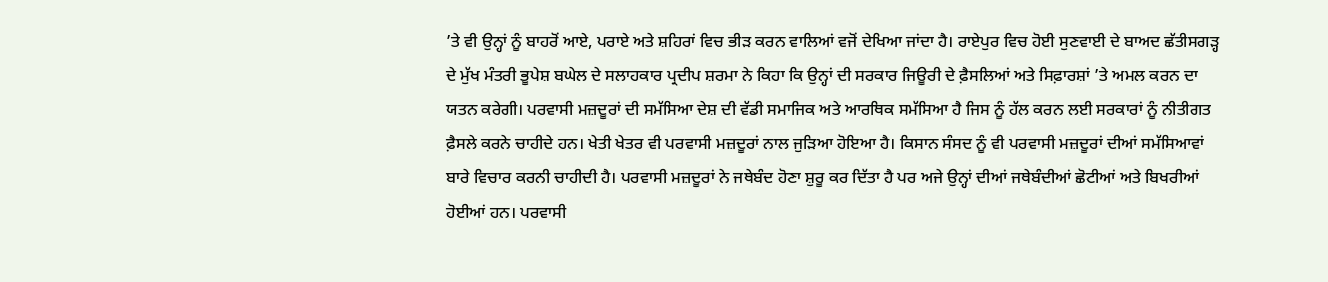’ਤੇ ਵੀ ਉਨ੍ਹਾਂ ਨੂੰ ਬਾਹਰੋਂ ਆਏ, ਪਰਾਏ ਅਤੇ ਸ਼ਹਿਰਾਂ ਵਿਚ ਭੀੜ ਕਰਨ ਵਾਲਿਆਂ ਵਜੋਂ ਦੇਖਿਆ ਜਾਂਦਾ ਹੈ। ਰਾਏਪੁਰ ਵਿਚ ਹੋਈ ਸੁਣਵਾਈ ਦੇ ਬਾਅਦ ਛੱਤੀਸਗੜ੍ਹ ਦੇ ਮੁੱਖ ਮੰਤਰੀ ਭੂਪੇਸ਼ ਬਘੇਲ ਦੇ ਸਲਾਹਕਾਰ ਪ੍ਰਦੀਪ ਸ਼ਰਮਾ ਨੇ ਕਿਹਾ ਕਿ ਉਨ੍ਹਾਂ ਦੀ ਸਰਕਾਰ ਜਿਊਰੀ ਦੇ ਫ਼ੈਸਲਿਆਂ ਅਤੇ ਸਿਫ਼ਾਰਸ਼ਾਂ ’ਤੇ ਅਮਲ ਕਰਨ ਦਾ ਯਤਨ ਕਰੇਗੀ। ਪਰਵਾਸੀ ਮਜ਼ਦੂਰਾਂ ਦੀ ਸਮੱਸਿਆ ਦੇਸ਼ ਦੀ ਵੱਡੀ ਸਮਾਜਿਕ ਅਤੇ ਆਰਥਿਕ ਸਮੱਸਿਆ ਹੈ ਜਿਸ ਨੂੰ ਹੱਲ ਕਰਨ ਲਈ ਸਰਕਾਰਾਂ ਨੂੰ ਨੀਤੀਗਤ ਫ਼ੈਸਲੇ ਕਰਨੇ ਚਾਹੀਦੇ ਹਨ। ਖੇਤੀ ਖੇਤਰ ਵੀ ਪਰਵਾਸੀ ਮਜ਼ਦੂਰਾਂ ਨਾਲ ਜੁੜਿਆ ਹੋਇਆ ਹੈ। ਕਿਸਾਨ ਸੰਸਦ ਨੂੰ ਵੀ ਪਰਵਾਸੀ ਮਜ਼ਦੂਰਾਂ ਦੀਆਂ ਸਮੱਸਿਆਵਾਂ ਬਾਰੇ ਵਿਚਾਰ ਕਰਨੀ ਚਾਹੀਦੀ ਹੈ। ਪਰਵਾਸੀ ਮਜ਼ਦੂਰਾਂ ਨੇ ਜਥੇਬੰਦ ਹੋਣਾ ਸ਼ੁਰੂ ਕਰ ਦਿੱਤਾ ਹੈ ਪਰ ਅਜੇ ਉਨ੍ਹਾਂ ਦੀਆਂ ਜਥੇਬੰਦੀਆਂ ਛੋਟੀਆਂ ਅਤੇ ਬਿਖਰੀਆਂ ਹੋਈਆਂ ਹਨ। ਪਰਵਾਸੀ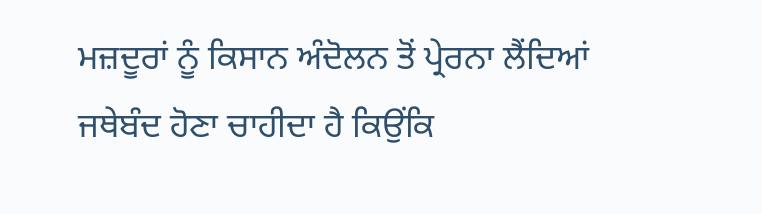ਮਜ਼ਦੂਰਾਂ ਨੂੰ ਕਿਸਾਨ ਅੰਦੋਲਨ ਤੋਂ ਪ੍ਰੇਰਨਾ ਲੈਂਦਿਆਂ ਜਥੇਬੰਦ ਹੋਣਾ ਚਾਹੀਦਾ ਹੈ ਕਿਉਂਕਿ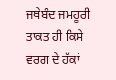ਜਥੇਬੰਦ ਜਮਹੂਰੀ ਤਾਕਤ ਹੀ ਕਿਸੇ ਵਰਗ ਦੇ ਹੱਕਾਂ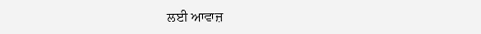ਲਈ ਆਵਾਜ਼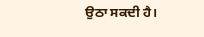ਉਠਾ ਸਕਦੀ ਹੈ।